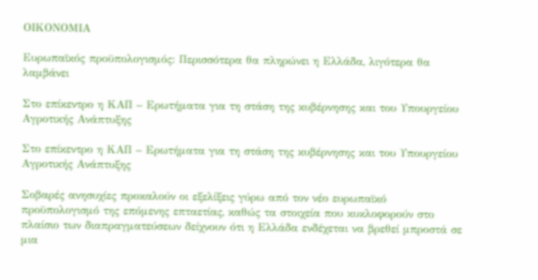ΟΙΚΟΝΟΜΙΑ

Ευρωπαϊκός προϋπολογισμός: Περισσότερα θα πληρώνει η Ελλάδα, λιγότερα θα λαμβάνει

Στο επίκεντρο η ΚΑΠ – Ερωτήματα για τη στάση της κυβέρνησης και του Υπουργείου Αγροτικής Ανάπτυξης

Στο επίκεντρο η ΚΑΠ – Ερωτήματα για τη στάση της κυβέρνησης και του Υπουργείου Αγροτικής Ανάπτυξης

Σοβαρές ανησυχίες προκαλούν οι εξελίξεις γύρω από τον νέο ευρωπαϊκό προϋπολογισμό της επόμενης επταετίας, καθώς τα στοιχεία που κυκλοφορούν στο πλαίσιο των διαπραγματεύσεων δείχνουν ότι η Ελλάδα ενδέχεται να βρεθεί μπροστά σε μια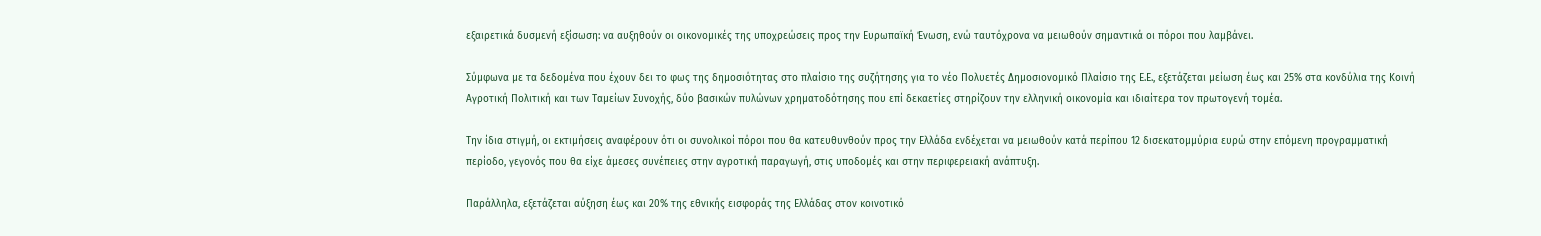εξαιρετικά δυσμενή εξίσωση: να αυξηθούν οι οικονομικές της υποχρεώσεις προς την Ευρωπαϊκή Ένωση, ενώ ταυτόχρονα να μειωθούν σημαντικά οι πόροι που λαμβάνει.

Σύμφωνα με τα δεδομένα που έχουν δει το φως της δημοσιότητας στο πλαίσιο της συζήτησης για το νέο Πολυετές Δημοσιονομικό Πλαίσιο της Ε.Ε., εξετάζεται μείωση έως και 25% στα κονδύλια της Κοινή Αγροτική Πολιτική και των Ταμείων Συνοχής, δύο βασικών πυλώνων χρηματοδότησης που επί δεκαετίες στηρίζουν την ελληνική οικονομία και ιδιαίτερα τον πρωτογενή τομέα.

Την ίδια στιγμή, οι εκτιμήσεις αναφέρουν ότι οι συνολικοί πόροι που θα κατευθυνθούν προς την Ελλάδα ενδέχεται να μειωθούν κατά περίπου 12 δισεκατομμύρια ευρώ στην επόμενη προγραμματική περίοδο, γεγονός που θα είχε άμεσες συνέπειες στην αγροτική παραγωγή, στις υποδομές και στην περιφερειακή ανάπτυξη.

Παράλληλα, εξετάζεται αύξηση έως και 20% της εθνικής εισφοράς της Ελλάδας στον κοινοτικό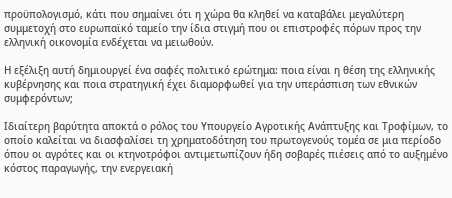προϋπολογισμό, κάτι που σημαίνει ότι η χώρα θα κληθεί να καταβάλει μεγαλύτερη συμμετοχή στο ευρωπαϊκό ταμείο την ίδια στιγμή που οι επιστροφές πόρων προς την ελληνική οικονομία ενδέχεται να μειωθούν.

Η εξέλιξη αυτή δημιουργεί ένα σαφές πολιτικό ερώτημα: ποια είναι η θέση της ελληνικής κυβέρνησης και ποια στρατηγική έχει διαμορφωθεί για την υπεράσπιση των εθνικών συμφερόντων;

Ιδιαίτερη βαρύτητα αποκτά ο ρόλος του Υπουργείο Αγροτικής Ανάπτυξης και Τροφίμων, το οποίο καλείται να διασφαλίσει τη χρηματοδότηση του πρωτογενούς τομέα σε μια περίοδο όπου οι αγρότες και οι κτηνοτρόφοι αντιμετωπίζουν ήδη σοβαρές πιέσεις από το αυξημένο κόστος παραγωγής, την ενεργειακή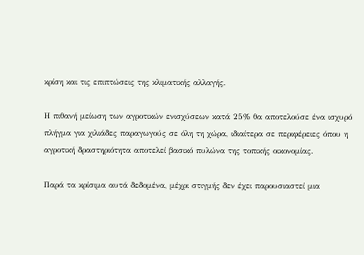κρίση και τις επιπτώσεις της κλιματικής αλλαγής.

Η πιθανή μείωση των αγροτικών ενισχύσεων κατά 25% θα αποτελούσε ένα ισχυρό πλήγμα για χιλιάδες παραγωγούς σε όλη τη χώρα, ιδιαίτερα σε περιφέρειες όπου η αγροτική δραστηριότητα αποτελεί βασικό πυλώνα της τοπικής οικονομίας.

Παρά τα κρίσιμα αυτά δεδομένα, μέχρι στιγμής δεν έχει παρουσιαστεί μια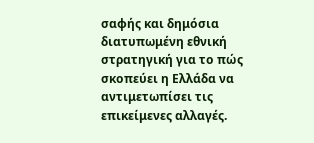σαφής και δημόσια διατυπωμένη εθνική στρατηγική για το πώς σκοπεύει η Ελλάδα να αντιμετωπίσει τις επικείμενες αλλαγές.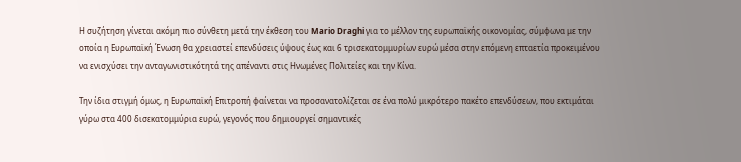Η συζήτηση γίνεται ακόμη πιο σύνθετη μετά την έκθεση του Mario Draghi για το μέλλον της ευρωπαϊκής οικονομίας, σύμφωνα με την οποία η Ευρωπαϊκή Ένωση θα χρειαστεί επενδύσεις ύψους έως και 6 τρισεκατομμυρίων ευρώ μέσα στην επόμενη επταετία προκειμένου να ενισχύσει την ανταγωνιστικότητά της απέναντι στις Ηνωμένες Πολιτείες και την Κίνα.

Την ίδια στιγμή όμως, η Ευρωπαϊκή Επιτροπή φαίνεται να προσανατολίζεται σε ένα πολύ μικρότερο πακέτο επενδύσεων, που εκτιμάται γύρω στα 400 δισεκατομμύρια ευρώ, γεγονός που δημιουργεί σημαντικές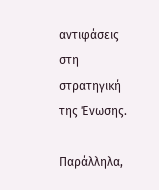αντιφάσεις στη στρατηγική της Ένωσης.

Παράλληλα,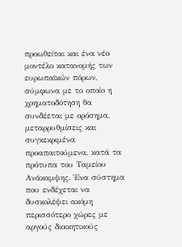προωθείται και ένα νέο μοντέλο κατανομής των ευρωπαϊκών πόρων, σύμφωνα με το οποίο η χρηματοδότηση θα συνδέεται με ορόσημα, μεταρρυθμίσεις και συγκεκριμένα προαπαιτούμενα, κατά τα πρότυπα του Ταμείου Ανάκαμψης. Ένα σύστημα που ενδέχεται να δυσκολέψει ακόμη περισσότερο χώρες με αργούς διοικητικούς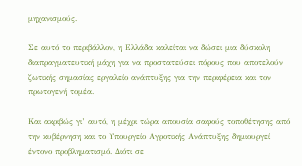μηχανισμούς.

Σε αυτό το περιβάλλον, η Ελλάδα καλείται να δώσει μια δύσκολη διαπραγματευτική μάχη για να προστατεύσει πόρους που αποτελούν ζωτικής σημασίας εργαλείο ανάπτυξης για την περιφέρεια και τον πρωτογενή τομέα.

Και ακριβώς γι’ αυτό, η μέχρι τώρα απουσία σαφούς τοποθέτησης από την κυβέρνηση και το Υπουργείο Αγροτικής Ανάπτυξης δημιουργεί έντονο προβληματισμό. Διότι σε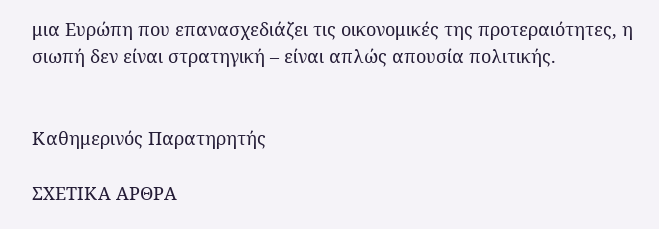μια Ευρώπη που επανασχεδιάζει τις οικονομικές της προτεραιότητες, η σιωπή δεν είναι στρατηγική – είναι απλώς απουσία πολιτικής.


Καθημερινός Παρατηρητής

ΣΧΕΤΙΚΑ ΑΡΘΡΑ